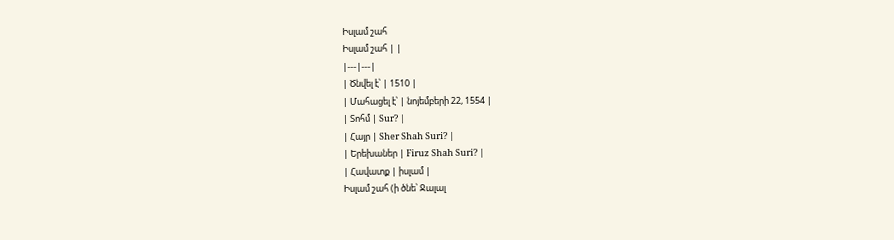Իսլամ շահ
Իսլամ շահ | |
|---|---|
| Ծնվել է՝ | 1510 |
| Մահացել է՝ | նոյեմբերի 22, 1554 |
| Տոհմ | Sur? |
| Հայր | Sher Shah Suri? |
| Երեխաներ | Firuz Shah Suri? |
| Հավատք | իսլամ |
Իսլամ շահ (ի ծնե՝ Ջալալ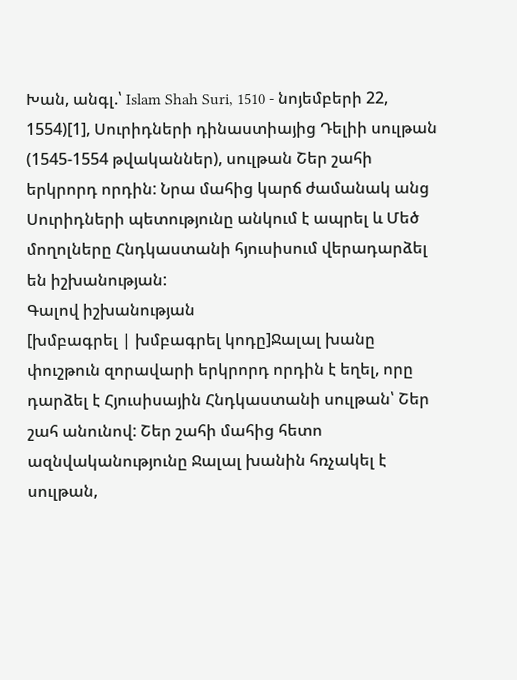Խան, անգլ.՝ Islam Shah Suri, 1510 - նոյեմբերի 22, 1554)[1], Սուրիդների դինաստիայից Դելիի սուլթան (1545-1554 թվականներ), սուլթան Շեր շահի երկրորդ որդին: Նրա մահից կարճ ժամանակ անց Սուրիդների պետությունը անկում է ապրել և Մեծ մողոլները Հնդկաստանի հյուսիսում վերադարձել են իշխանության:
Գալով իշխանության
[խմբագրել | խմբագրել կոդը]Ջալալ խանը փուշթուն զորավարի երկրորդ որդին է եղել, որը դարձել է Հյուսիսային Հնդկաստանի սուլթան՝ Շեր շահ անունով: Շեր շահի մահից հետո ազնվականությունը Ջալալ խանին հռչակել է սուլթան,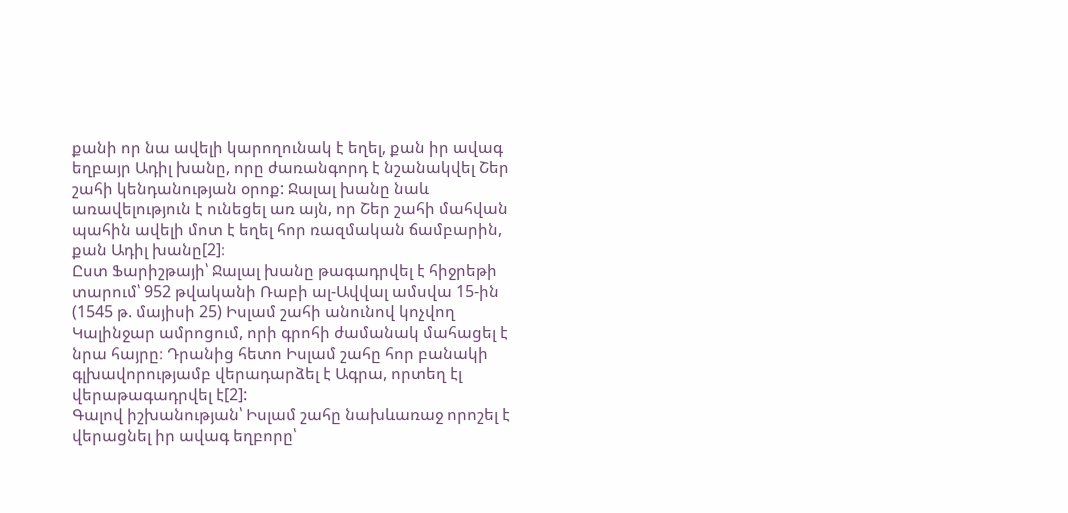քանի որ նա ավելի կարողունակ է եղել, քան իր ավագ եղբայր Ադիլ խանը, որը ժառանգորդ է նշանակվել Շեր շահի կենդանության օրոք: Ջալալ խանը նաև առավելություն է ունեցել առ այն, որ Շեր շահի մահվան պահին ավելի մոտ է եղել հոր ռազմական ճամբարին, քան Ադիլ խանը[2]։
Ըստ Ֆարիշթայի՝ Ջալալ խանը թագադրվել է հիջրեթի տարում՝ 952 թվականի Ռաբի ալ-Ավվալ ամսվա 15-ին (1545 թ. մայիսի 25) Իսլամ շահի անունով կոչվող Կալինջար ամրոցում, որի գրոհի ժամանակ մահացել է նրա հայրը։ Դրանից հետո Իսլամ շահը հոր բանակի գլխավորությամբ վերադարձել է Ագրա, որտեղ էլ վերաթագադրվել է[2]:
Գալով իշխանության՝ Իսլամ շահը նախևառաջ որոշել է վերացնել իր ավագ եղբորը՝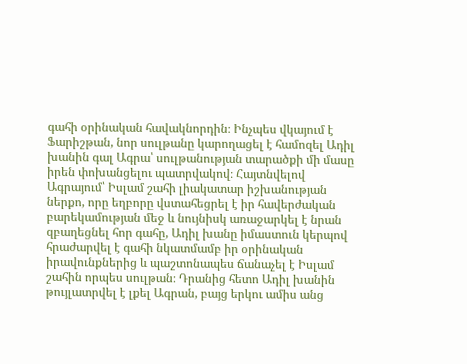գահի օրինական հավակնորդին։ Ինչպես վկայում է Ֆարիշթան, նոր սուլթանը կարողացել է համոզել Ադիլ խանին գալ Ագրա՝ սուլթանության տարածքի մի մասը իրեն փոխանցելու պատրվակով։ Հայտնվելով Ագրայում՝ Իսլամ շահի լիակատար իշխանության ներքո, որը եղբորը վստահեցրել է իր հավերժական բարեկամության մեջ և նույնիսկ առաջարկել է նրան զբաղեցնել հոր գահը, Ադիլ խանը իմաստուն կերպով հրաժարվել է գահի նկատմամբ իր օրինական իրավունքներից և պաշտոնապես ճանաչել է Իսլամ շահին որպես սուլթան։ Դրանից հետո Ադիլ խանին թույլատրվել է լքել Ագրան, բայց երկու ամիս անց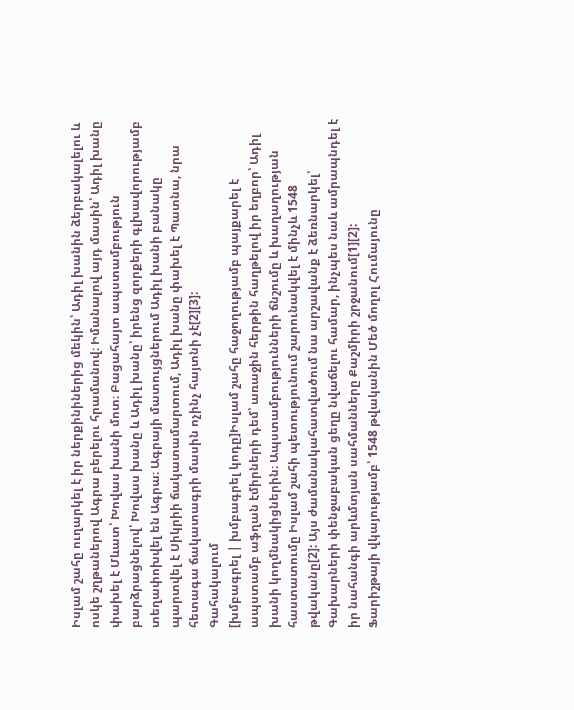Իսլամ շահը ուղարկել է իր ներքինիներից մեկին՝ Ադիլ խանին ձերբակալելու և ոսկե շղթաներով Ագրա բերելու հրամանով։ Իմանալով այդ մասին՝ Ադիլ խանը փախել է Մևատ՝ Խովաս խանի մոտ։ Բացահայտ ապստամբություն բարձրացնելով՝ Խովաս խանը և Ադիլ խանը՝ իրենց զորքերի գլխավորությամբ տեղափոխվել են Ագրա։ Ագրայի մատույցներում Ադիլ խանի բանակը պարտվել է Սիկրիի ճակատամարտում, Ադիլ խանը փախել է Պատնա, նրա հետագա ճակատագրի մասին ոչինչ հայտնի չէ[2][3]:
Գահակալում
[խմբագրել | խմբագրել կոդը]Իսլամ շահը հաջողությամբ պայքարել է ապստամբ աֆղան էմիրների դեմ՝ առաջին հերթին հաղթելով իր եղբոր՝ Ադիլ խանի կողմնակիցներին։ Ապստամբությունների ճնշումը և խաղաղության հաստատումը Իսլամ շահի պետությունում շարունակվել է մինչև 1548 թվականը[2]: Այս ժամանակահատվածում նա արշավանք է ձեռնարկել՝ Գախարների փենջաբական ցեղը նվաճելու համար, ինչպես նաև ամրապնդել է իր նահանգի արևմտյան սահմանները Քաշմիրի շրջանում[1][2]:
Ֆարիշթայի վկայությամբ՝ 1548 թվականին Մեծ մողոլ Հումայունը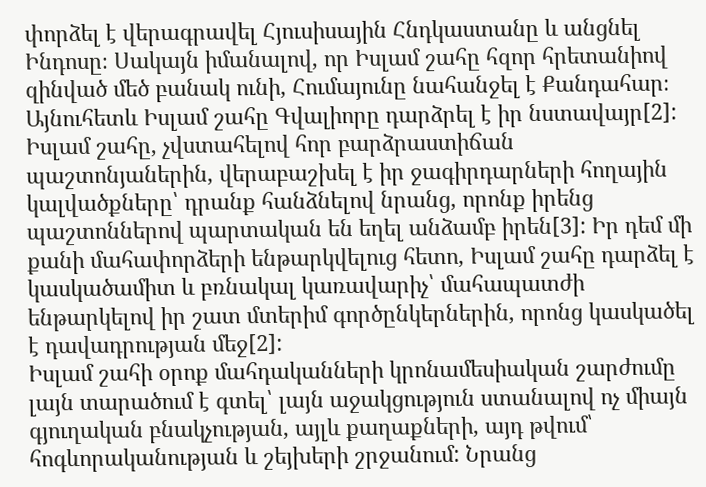փորձել է վերագրավել Հյուսիսային Հնդկաստանը և անցնել Ինդոսը։ Սակայն իմանալով, որ Իսլամ շահը հզոր հրետանիով զինված մեծ բանակ ունի, Հումայունը նահանջել է Քանդահար։ Այնուհետև Իսլամ շահը Գվալիորը դարձրել է իր նստավայր[2]:
Իսլամ շահը, չվստահելով հոր բարձրաստիճան պաշտոնյաներին, վերաբաշխել է իր ջագիրդարների հողային կալվածքները՝ դրանք հանձնելով նրանց, որոնք իրենց պաշտոններով պարտական են եղել անձամբ իրեն[3]: Իր դեմ մի քանի մահափորձերի ենթարկվելուց հետո, Իսլամ շահը դարձել է կասկածամիտ և բռնակալ կառավարիչ՝ մահապատժի ենթարկելով իր շատ մտերիմ գործընկերներին, որոնց կասկածել է դավադրության մեջ[2]:
Իսլամ շահի օրոք մահդականների կրոնամեսիական շարժումը լայն տարածում է գտել՝ լայն աջակցություն ստանալով ոչ միայն գյուղական բնակչության, այլև քաղաքների, այդ թվում՝ հոգևորականության և շեյխերի շրջանում: Նրանց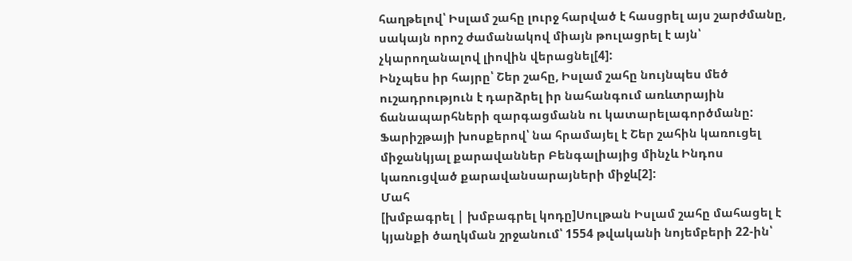հաղթելով՝ Իսլամ շահը լուրջ հարված է հասցրել այս շարժմանը, սակայն որոշ ժամանակով միայն թուլացրել է այն՝ չկարողանալով լիովին վերացնել[4]:
Ինչպես իր հայրը՝ Շեր շահը, Իսլամ շահը նույնպես մեծ ուշադրություն է դարձրել իր նահանգում առևտրային ճանապարհների զարգացմանն ու կատարելագործմանը: Ֆարիշթայի խոսքերով՝ նա հրամայել է Շեր շահին կառուցել միջանկյալ քարավաններ Բենգալիայից մինչև Ինդոս կառուցված քարավանսարայների միջև[2]:
Մահ
[խմբագրել | խմբագրել կոդը]Սուլթան Իսլամ շահը մահացել է կյանքի ծաղկման շրջանում՝ 1554 թվականի նոյեմբերի 22-ին՝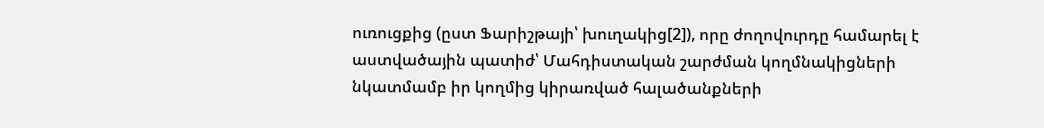ուռուցքից (ըստ Ֆարիշթայի՝ խուղակից[2]), որը ժողովուրդը համարել է աստվածային պատիժ՝ Մահդիստական շարժման կողմնակիցների նկատմամբ իր կողմից կիրառված հալածանքների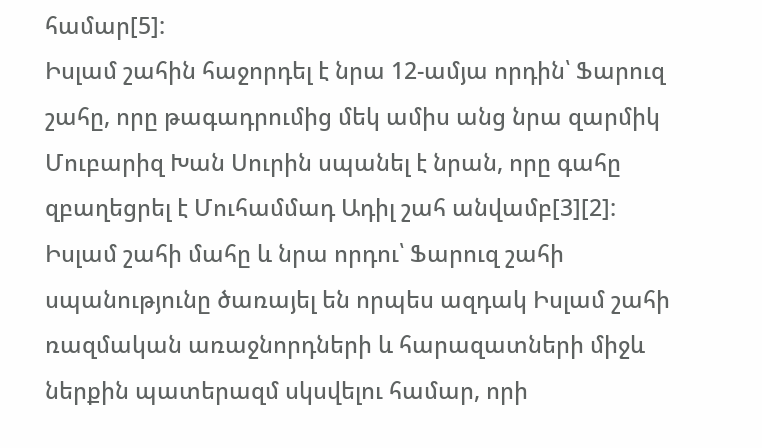համար[5]:
Իսլամ շահին հաջորդել է նրա 12-ամյա որդին՝ Ֆարուզ շահը, որը թագադրումից մեկ ամիս անց նրա զարմիկ Մուբարիզ Խան Սուրին սպանել է նրան, որը գահը զբաղեցրել է Մուհամմադ Ադիլ շահ անվամբ[3][2]: Իսլամ շահի մահը և նրա որդու՝ Ֆարուզ շահի սպանությունը ծառայել են որպես ազդակ Իսլամ շահի ռազմական առաջնորդների և հարազատների միջև ներքին պատերազմ սկսվելու համար, որի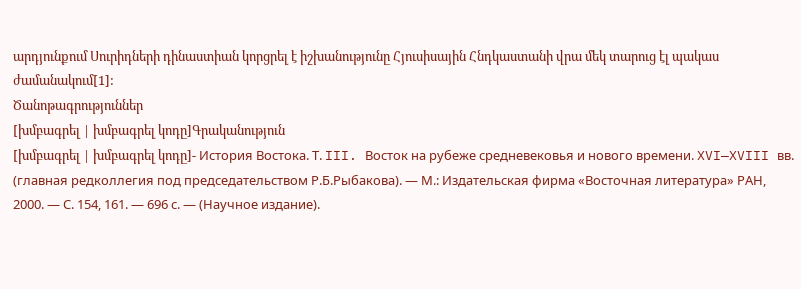արդյունքում Սուրիդների դինաստիան կորցրել է իշխանությունը Հյուսիսային Հնդկաստանի վրա մեկ տարուց էլ պակաս ժամանակում[1]:
Ծանոթագրություններ
[խմբագրել | խմբագրել կոդը]Գրականություն
[խմբագրել | խմբագրել կոդը]- История Востока. Т. III. Восток на рубеже средневековья и нового времени. XVI—XVIII вв. (главная редколлегия под председательством Р.Б.Рыбакова). — М.: Издательская фирма «Восточная литература» РАН, 2000. — С. 154, 161. — 696 с. — (Научное издание).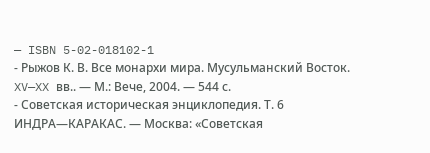— ISBN 5-02-018102-1
- Рыжов К. В. Все монархи мира. Мусульманский Восток. XV—XX вв.. — М.: Вече, 2004. — 544 с.
- Советская историческая энциклопедия. Т. 6 ИНДРА—КАРАКАС. — Москва: «Советская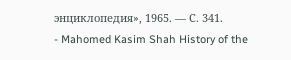энциклопедия», 1965. — С. 341.
- Mahomed Kasim Shah History of the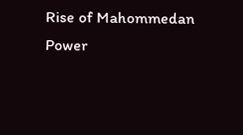Rise of Mahommedan Power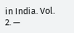in India. Vol. 2. —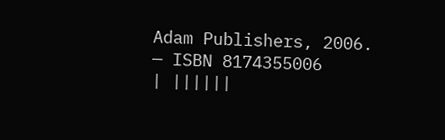Adam Publishers, 2006. — ISBN 8174355006
| ||||||